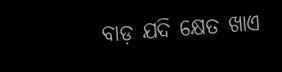ବାଡ଼ ଯଦି କ୍ଷେତ ଖାଏ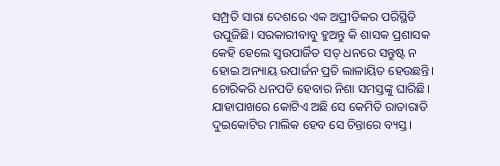ସମ୍ପ୍ରତି ସାରା ଦେଶରେ ଏକ ଅପ୍ରୀତିକର ପରିସ୍ଥିତି ଉପୁଜିଛି। ସରକାରୀବାବୁ ହୁଅନ୍ତୁ କି ଶାସକ ପ୍ରଶାସକ କେହି ହେଲେ ସ୍ବଉପାର୍ଜିତ ସତ୍‌ ଧନରେ ସନ୍ତୁଷ୍ଟ ନ ହୋଇ ଅନ୍ୟାୟ ଉପାର୍ଜନ ପ୍ରତି ଲାଳାୟିତ ହେଉଛନ୍ତି। ଚୋରିକରି ଧନପତି ହେବାର ନିଶା ସମସ୍ତଙ୍କୁ ଘାରିଛି। ଯାହାପାଖରେ କୋଟିଏ ଅଛି ସେ କେମିତି ରାତାରାତି ଦୁଇକୋଟିର ମାଲିକ ହେବ ସେ ଚିନ୍ତାରେ ବ୍ୟସ୍ତ।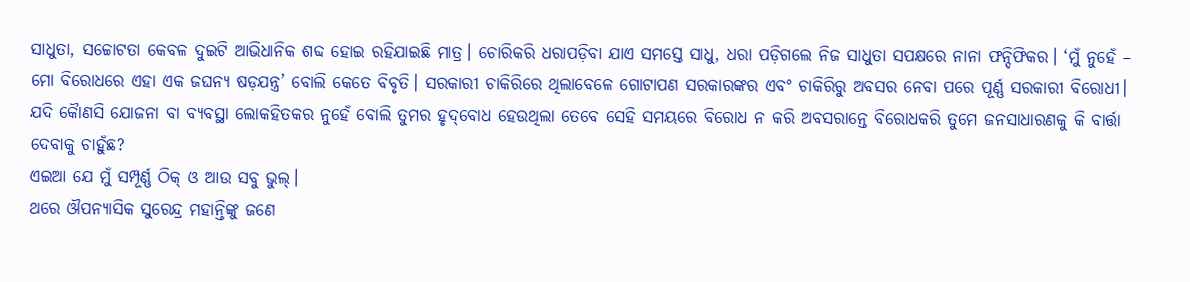ସାଧୁତା, ସଚ୍ଚୋଟତା କେବଳ ଦୁଇଟି ଆଭିଧାନିକ ଶବ୍ଦ ହୋଇ ରହିଯାଇଛି ମାତ୍ର। ଚୋରିକରି ଧରାପଡ଼ିବା ଯାଏ ସମସ୍ତେ ସାଧୁ, ଧରା ପଡ଼ିଗଲେ ନିଜ ସାଧୁତା ସପକ୍ଷରେ ନାନା ଫନ୍ଦିଫିକର। ‘ମୁଁ ନୁହେଁ – ମୋ ବିରୋଧରେ ଏହା ଏକ ଜଘନ୍ୟ ଷଡ଼ଯନ୍ତ୍ର’ ବୋଲି କେତେ ବିବୃତି। ସରକାରୀ ଚାକିରିରେ ଥିଲାବେଳେ ଗୋଟାପଣ ସରକାରଙ୍କର ଏବଂ ଚାକିରିରୁ ଅବସର ନେବା ପରେ ପୂର୍ଣ୍ଣ ସରକାରୀ ବିରୋଧୀ। ଯଦି କୈାଣସି ଯୋଜନା ବା ବ୍ୟବସ୍ଥା ଲୋକହିତକର ନୁହେଁ ବୋଲି ତୁମର ହୃଦ୍‌ବୋଧ ହେଉଥିଲା ତେବେ ସେହି ସମୟରେ ବିରୋଧ ନ କରି ଅବସରାନ୍ତେ ବିରୋଧକରି ତୁମେ ଜନସାଧାରଣକୁ କି ବାର୍ତ୍ତା ଦେବାକୁ ଚାହୁଁଛ?
ଏଇଆ ଯେ ମୁଁ ସମ୍ପୂର୍ଣ୍ଣ ଠିକ୍‌ ଓ ଆଉ ସବୁ ଭୁଲ୍‌।
ଥରେ ଔପନ୍ୟାସିକ ସୁରେନ୍ଦ୍ର ମହାନ୍ତିଙ୍କୁ ଜଣେ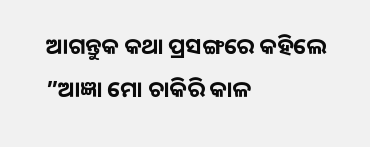ଆଗନ୍ତୁକ କଥା ପ୍ରସଙ୍ଗରେ କହିଲେ ”ଆଜ୍ଞା ମୋ ଚାକିରି କାଳ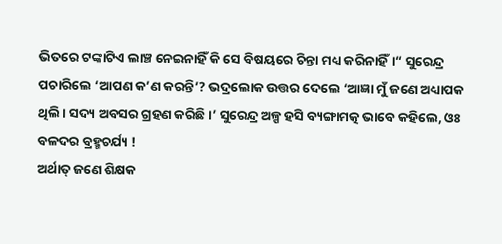ଭିତରେ ଟଙ୍କାଟିଏ ଲାଞ୍ଚ ନେଇନାହିଁ କି ସେ ବିଷୟରେ ଚିନ୍ତା ମଧ୍ୟ କରିନାହିଁ।“ ସୁରେନ୍ଦ୍ର ପଚାରିଲେ ‘ଆପଣ କ’ଣ କରନ୍ତି’? ଭଦ୍ରଲୋକ ଉତ୍ତର ଦେଲେ ‘ଆଜ୍ଞା ମୁଁ ଜଣେ ଅଧ୍ୟାପକ ଥିଲି। ସଦ୍ୟ ଅବସର ଗ୍ରହଣ କରିଛି।’ ସୁରେନ୍ଦ୍ର ଅଳ୍ପ ହସି ବ୍ୟଙ୍ଗାମତ୍କ ଭାବେ କହିଲେ, ଓଃ ବଳଦର ବ୍ରହ୍ମଚର୍ଯ୍ୟ !
ଅର୍ଥାତ୍‌ ଜଣେ ଶିକ୍ଷକ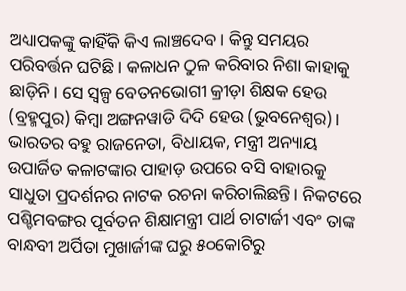ଅଧ୍ୟାପକଙ୍କୁ କାହିଁକି କିଏ ଲାଞ୍ଚଦେବ। କିନ୍ତୁ ସମୟର ପରିବର୍ତ୍ତନ ଘଟିଛି। କଳାଧନ ଠୁଳ କରିବାର ନିଶା କାହାକୁ ଛାଡ଼ିନି। ସେ ସ୍ବଳ୍ପ ବେତନଭୋଗୀ କ୍ରୀଡ଼ା ଶିକ୍ଷକ ହେଉ (ବ୍ରହ୍ମପୁର) କିମ୍ବା ଅଙ୍ଗନୱାଡି ଦିଦି ହେଉ (ଭୁବନେଶ୍ୱର)। ଭାରତର ବହୁ ରାଜନେତା, ବିଧାୟକ, ମନ୍ତ୍ରୀ ଅନ୍ୟାୟ ଉପାର୍ଜିତ କଳାଟଙ୍କାର ପାହାଡ଼ ଉପରେ ବସି ବାହାରକୁ ସାଧୁତା ପ୍ରଦର୍ଶନର ନାଟକ ରଚନା କରିଚାଲିଛନ୍ତି। ନିକଟରେ ପଶ୍ଚିମବଙ୍ଗର ପୂର୍ବତନ ଶିକ୍ଷାମନ୍ତ୍ରୀ ପାର୍ଥ ଚାଟାର୍ଜୀ ଏବଂ ତାଙ୍କ ବାନ୍ଧବୀ ଅର୍ପିତା ମୁଖାର୍ଜୀଙ୍କ ଘରୁ ୫୦କୋଟିରୁ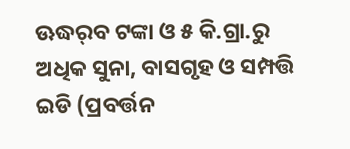ଊଦ୍ଧର୍‌ବ ଟଙ୍କା ଓ ୫ କି.ଗ୍ରା.ରୁ ଅଧିକ ସୁନା, ବାସଗୃହ ଓ ସମ୍ପତ୍ତି ଇଡି (ପ୍ରବର୍ତ୍ତନ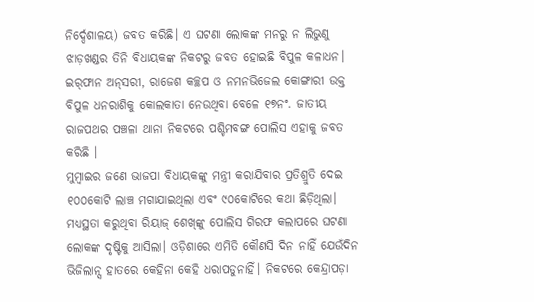ନିର୍ଦ୍ଦେଶାଳୟ) ଜବତ କରିଛି। ଏ ଘଟଣା ଲୋକଙ୍କ ମନରୁ ନ ଲିଭୁଣୁ ଝାଡ଼ଖଣ୍ଡର ତିନି ବିଧାୟକଙ୍କ ନିକଟରୁ ଜବତ ହୋଇଛି ବିପୁଳ କଳାଧନ। ଇର୍‌ଫାନ ଅନ୍‌ସରୀ, ରାଜେଶ କଚ୍ଛପ ଓ ନମନଭିଜେଲ କୋଙ୍ଗାରୀ ଉକ୍ତ ବିପୁଳ ଧନରାଶିକୁ କୋଲକାତା ନେଉଥିବା ବେଳେ ୧୭ନଂ. ଜାତୀୟ ରାଜପଥର ପଞ୍ଚଳା ଥାନା ନିକଟରେ ପଶ୍ଚିମବଙ୍ଗ ପୋଲିସ ଏହାକୁ ଜବତ କରିଛି ।
ମୁମ୍ବାଇର ଜଣେ ଭାଜପା ବିଧାୟକଙ୍କୁ ମନ୍ତ୍ରୀ କରାଯିବାର ପ୍ରତିଶ୍ରୁତି ଦେଇ ୧୦୦କୋଟି ଲାଞ୍ଚ ମଗାଯାଇଥିଲା ଏବଂ ୯୦କୋଟିରେ କଥା ଛିଡ଼ିଥିଲା। ମଧ୍ୟସ୍ଥତା କରୁଥିବା ରିୟାଜ୍‌ ଶେଖ୍‌ଙ୍କୁ ପୋଲିସ ଗିରଫ କଲାପରେ ଘଟଣା ଲୋକଙ୍କ ଦୃଷ୍ଟିକୁ ଆସିଲା। ଓଡ଼ିଶାରେ ଏମିତି କୌଣସି ଦିନ ନାହିଁ ଯେଉଁଦିନ ଭିଜିଲାନ୍ସ ହାତରେ କେହିନା କେହି ଧରାପଡୁନାହିଁ। ନିକଟରେ କେନ୍ଦ୍ରାପଡ଼ା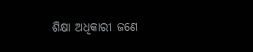ଶିକ୍ଷା ଅଧିକାରୀ ଜଣେ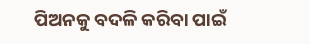ପିଅନକୁ ବଦଳି କରିବା ପାଇଁ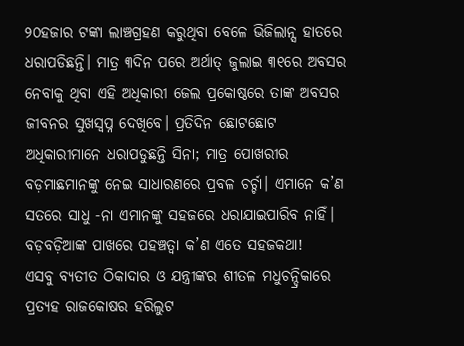୨୦ହଜାର ଟଙ୍କା ଲାଞ୍ଚଗ୍ରହଣ କରୁଥିବା ବେଳେ ଭିଜିଲାନ୍ସ ହାତରେ ଧରାପଡିଛନ୍ତି। ମାତ୍ର ୩ଦିନ ପରେ ଅର୍ଥାତ୍‌ ଜୁଲାଇ ୩୧ରେ ଅବସର ନେବାକୁ ଥିବା ଏହି ଅଧିକାରୀ ଜେଲ ପ୍ରକୋଷ୍ଠରେ ତାଙ୍କ ଅବସର ଜୀବନର ସୁଖସ୍ବପ୍ନ ଦେଖିବେ। ପ୍ରତିଦିନ ଛୋଟଛୋଟ ଅଧିକାରୀମାନେ ଧରାପଡୁଛନ୍ତି ସିନା; ମାତ୍ର ପୋଖରୀର ବଡ଼ମାଛମାନଙ୍କୁ ନେଇ ସାଧାରଣରେ ପ୍ରବଳ ଚର୍ଚ୍ଚା। ଏମାନେ କ’ଣ ସତରେ ସାଧୁ -ନା ଏମାନଙ୍କୁ ସହଜରେ ଧରାଯାଇପାରିବ ନାହିଁ। ବଡ଼ବଡ଼ିଆଙ୍କ ପାଖରେ ପହଞ୍ଚତ୍ବା କ’ଣ ଏତେ ସହଜକଥା!
ଏସବୁ ବ୍ୟତୀତ ଠିକାଦାର ଓ ଯନ୍ତ୍ରୀଙ୍କର ଶୀତଳ ମଧୁଚନ୍ଦ୍ରିକାରେ ପ୍ରତ୍ୟହ ରାଜକୋଷର ହରିଲୁଟ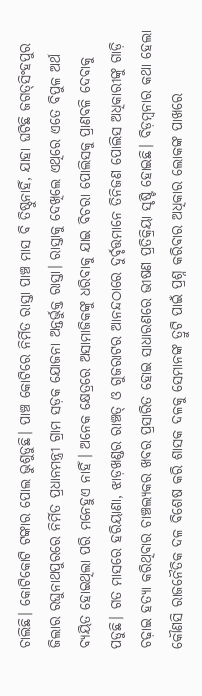ଚାଲିଛି। କୋଟିକୋଟି ଟଙ୍କାର ପୋଲ ଭୁଶୁଡୁଛି। ପାଞ୍ଚ କୋଟିରେ ନିର୍ମିତ ରାସ୍ତା ପାଞ୍ଚ ମାସ ବି ତିଷ୍ଠୁନାହିଁ, ଯାହା ଘଟିଛି ଜଗତ୍‌ସିଂହପୁର ଜିଲାର ରଘୁନାଥପୁରରେ ନିର୍ମିତ ପ୍ରଧାନମନ୍ତ୍ରୀ ଗ୍ରାମ ସଡ଼କ ଯୋଜନା ଅନ୍ତର୍ଭୁକ୍ତ ରାସ୍ତା। ରାସ୍ତାକୁ ଦେଖିଲେ ଏଥିରେ ଏତେ ବିପୁଳ ଅର୍ଥ ବ୍ୟୟିତ ହୋଇଥିଲା ପରି ମନେହୁଏ ନାହିଁ। ଅନେକ କ୍ଷେତ୍ରରେ ଅସାମାଜିକଙ୍କୁ ଧରିବାକୁ ଯାଇ ବିଚରା ପୋଲିସକୁ ପ୍ରାଣବଳି ଦେବାକୁ ପଡୁଛି। ଗତ ମାସରେ ହରିୟାଣା, ଝାଡ଼ଖଣ୍ଡର ରାଞ୍ଚତ୍ ଓ ଗୁଜରାଟର ଆନନ୍ଦଠାରେ ଦୁର୍ବୃତ୍ତମାନେ ତିନିଜଣ ପୋଲିସ ଅଧିକାରୀଙ୍କୁ ଗାଡ଼ି ଚଢ଼ାଇ ହତ୍ୟା କରିଥିବାର ଚାଞ୍ଚଲ୍ୟକର ଖବର ପ୍ରସାରିତ ହୋଇ ସାଧାରଣରେ ଭୀଷଣ ପ୍ରତିକ୍ରିୟା ସୃଷ୍ଟି ହୋଇଛି। ବିଡ଼ମ୍ବନାର କଥା ହେଲା କୌଣସି ରାଜନୈତିକ ଦଳ ବିଶେଷ କରି ଶାସକ ଦଳକୁ ସେମାନଙ୍କ ତ୍ରୁଟି ପାଇଁ ପ୍ରଶ୍ନ କରିବାର ଅଧିକାର ଲୋକଙ୍କ ପାଖରେ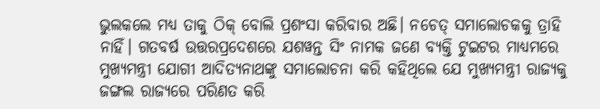ଭୁଲକଲେ ମଧ୍ୟ ତାକୁ ଠିକ୍‌ ବୋଲି ପ୍ରଶଂସା କରିବାର ଅଛି। ନଚେତ୍‌ ସମାଲୋଚକକୁ ତ୍ରାହି ନାହିଁ। ଗତବର୍ଷ ଉତ୍ତରପ୍ରଦେଶରେ ଯଶୱନ୍ତ ସିଂ ନାମକ ଜଣେ ବ୍ୟକ୍ତି ଟୁଇଟର ମାଧ୍ୟମରେ ମୁଖ୍ୟମନ୍ତ୍ରୀ ଯୋଗୀ ଆଦିତ୍ୟନାଥଙ୍କୁ ସମାଲୋଚନା କରି କହିଥିଲେ ଯେ ମୁଖ୍ୟମନ୍ତ୍ରୀ ରାଜ୍ୟକୁ ଜଙ୍ଗଲ ରାଜ୍ୟରେ ପରିଣତ କରି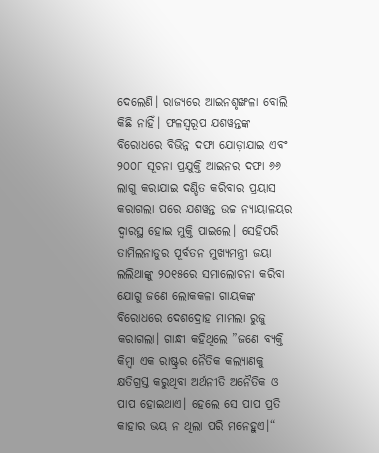ଦେଲେଣି। ରାଜ୍ୟରେ ଆଇନଶୃଙ୍ଖଳା ବୋଲି କିଛି ନାହିଁ। ଫଳସ୍ବରୂପ ଯଶୱନ୍ତଙ୍କ ବିରୋଧରେ ବିଭିନ୍ନ ଦଫା ଯୋଡ଼ାଯାଇ ଏବଂ ୨୦୦୮ ସୂଚନା ପ୍ରଯୁକ୍ତି ଆଇନର ଦଫା ୬୬ ଲାଗୁ କରାଯାଇ ଦଣ୍ଡିତ କରିବାର ପ୍ରୟାସ କରାଗଲା ପରେ ଯଶୱନ୍ତ ଉଚ୍ଚ ନ୍ୟାୟାଳୟର ଦ୍ୱାରସ୍ଥ ହୋଇ ମୁକ୍ତି ପାଇଲେ। ସେହିପରି ତାମିଲନାଡୁର ପୂର୍ବତନ ମୁଖ୍ୟମନ୍ତ୍ରୀ ଜୟା ଲଲିଥାଙ୍କୁ ୨୦୧୫ରେ ସମାଲୋଚନା କରିବା ଯୋଗୁ ଜଣେ ଲୋକକଳା ଗାୟକଙ୍କ ବିରୋଧରେ ଦେଶଦ୍ରୋହ ମାମଲା ରୁଜୁ କରାଗଲା। ଗାନ୍ଧୀ କହିଥିଲେ ”ଜଣେ ବ୍ୟକ୍ତି କିମ୍ବା ଏକ ରାଷ୍ଟ୍ରର ନୈତିକ କଲ୍ୟାଣକୁ କ୍ଷତିଗ୍ରସ୍ତ କରୁଥିବା ଅର୍ଥନୀତି ଅନୈତିକ ଓ ପାପ ହୋଇଥାଏ। ହେଲେ ସେ ପାପ ପ୍ରତି କାହାର ଭୟ ନ ଥିଲା ପରି ମନେହୁଏ।“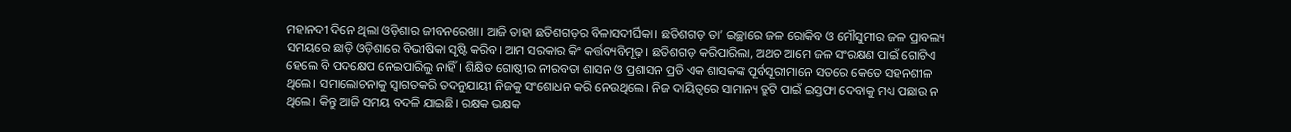ମହାନଦୀ ଦିନେ ଥିଲା ଓଡ଼ିଶାର ଜୀବନରେଖା। ଆଜି ତାହା ଛତିଶଗଡ଼ର ବିଳାସଦୀର୍ଘିକା। ଛତିଶଗଡ଼ ତା’ ଇଚ୍ଛାରେ ଜଳ ରୋକିବ ଓ ମୌସୁମୀର ଜଳ ପ୍ରାବଲ୍ୟ ସମୟରେ ଛାଡ଼ି ଓଡ଼ିଶାରେ ବିଭୀଷିକା ସୃଷ୍ଟି କରିବ। ଆମ ସରକାର କିଂ କର୍ତ୍ତବ୍ୟବିମୂଢ଼। ଛତିଶଗଡ଼ କରିପାରିଲା, ଅଥଚ ଆମେ ଜଳ ସଂରକ୍ଷଣ ପାଇଁ ଗୋଟିଏ ହେଲେ ବି ପଦକ୍ଷେପ ନେଇପାରିଲୁ ନାହିଁ। ଶିକ୍ଷିତ ଗୋଷ୍ଠୀର ନୀରବତା ଶାସନ ଓ ପ୍ରଶାସନ ପ୍ରତି ଏକ ଶାସକଙ୍କ ପୂର୍ବସୂରୀମାନେ ସତରେ କେତେ ସହନଶୀଳ ଥିଲେ। ସମାଲୋଚନାକୁ ସ୍ବାଗତକରି ତଦନୁଯାୟୀ ନିଜକୁ ସଂଶୋଧନ କରି ନେଉଥିଲେ। ନିଜ ଦାୟିତ୍ୱରେ ସାମାନ୍ୟ ତ୍ରୁଟି ପାଇଁ ଇସ୍ତଫା ଦେବାକୁ ମଧ୍ୟ ପଛାଉ ନ ଥିଲେ। କିନ୍ତୁ ଆଜି ସମୟ ବଦଳି ଯାଇଛି। ରକ୍ଷକ ଭକ୍ଷକ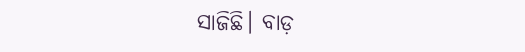ସାଜିଛି। ବାଡ଼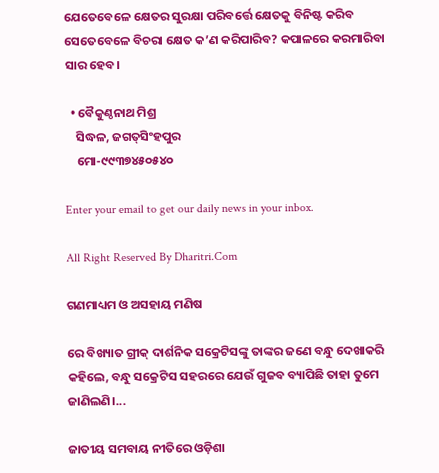ଯେତେବେଳେ କ୍ଷେତର ସୁରକ୍ଷା ପରିବର୍ତ୍ତେ କ୍ଷେତକୁ ବିନିଷ୍ଟ କରିବ ସେତେବେଳେ ବିଚରା କ୍ଷେତ କ’ଣ କରିପାରିବ? କପାଳରେ କରମାରିବା ସାର ହେବ।

  • ବୈକୁଣ୍ଠନାଥ ମିଶ୍ର
    ସିଦ୍ଧଳ, ଜଗତ୍‌ସିଂହପୁର
    ମୋ-୯୯୩୭୪୫୦୫୪୦

Enter your email to get our daily news in your inbox.

All Right Reserved By Dharitri.Com

ଗଣମାଧ୍ୟମ ଓ ଅସହାୟ ମଣିଷ

ରେ ବିଖ୍ୟାତ ଗ୍ରୀକ୍‌ ଦାର୍ଶନିକ ସକ୍ରେଟିସଙ୍କୁ ତାଙ୍କର ଜଣେ ବନ୍ଧୁ ଦେଖାକରି କହିଲେ, ବନ୍ଧୁ ସକ୍ରେଟିସ ସହରରେ ଯେଉଁ ଗୁଜବ ବ୍ୟାପିଛି ତାହା ତୁମେ ଜାଣିଲଣି।...

ଜାତୀୟ ସମବାୟ ନୀତିରେ ଓଡ଼ିଶା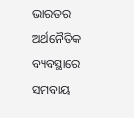ଭାରତର ଅର୍ଥନୈତିକ ବ୍ୟବସ୍ଥାରେ ସମବାୟ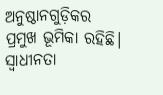ଅନୁଷ୍ଠାନଗୁଡ଼ିକର ପ୍ରମୁଖ ଭୂମିକା ରହିଛି। ସ୍ବାଧୀନତା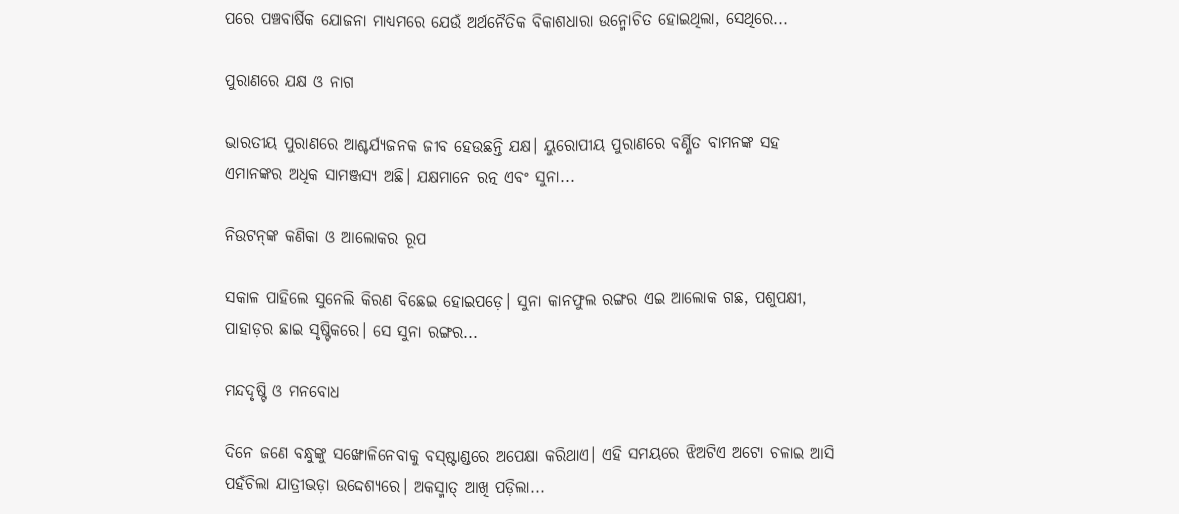ପରେ ପଞ୍ଚବାର୍ଷିକ ଯୋଜନା ମାଧ୍ୟମରେ ଯେଉଁ ଅର୍ଥନୈତିକ ବିକାଶଧାରା ଉନ୍ମୋଚିତ ହୋଇଥିଲା, ସେଥିରେ...

ପୁରାଣରେ ଯକ୍ଷ ଓ ନାଗ

ଭାରତୀୟ ପୁରାଣରେ ଆଶ୍ଚର୍ଯ୍ୟଜନକ ଜୀବ ହେଉଛନ୍ତି ଯକ୍ଷ। ୟୁରୋପୀୟ ପୁରାଣରେ ବର୍ଣ୍ଣିତ ବାମନଙ୍କ ସହ ଏମାନଙ୍କର ଅଧିକ ସାମଞ୍ଜସ୍ୟ ଅଛି। ଯକ୍ଷମାନେ ରତ୍ନ ଏବଂ ସୁନା...

ନିଉଟନ୍‌ଙ୍କ କଣିକା ଓ ଆଲୋକର ରୂପ

ସକାଳ ପାହିଲେ ସୁନେଲି କିରଣ ବିଛେଇ ହୋଇପଡ଼େ। ସୁନା କାନଫୁଲ ରଙ୍ଗର ଏଇ ଆଲୋକ ଗଛ, ପଶୁପକ୍ଷୀ, ପାହାଡ଼ର ଛାଇ ସୃଷ୍ଟିକରେ। ସେ ସୁନା ରଙ୍ଗର...

ମନ୍ଦଦୃଷ୍ଟି ଓ ମନବୋଧ

ଦିନେ ଜଣେ ବନ୍ଧୁଙ୍କୁ ସଙ୍ଖୋଳିନେବାକୁ ବସ୍‌ଷ୍ଟାଣ୍ଡରେ ଅପେକ୍ଷା କରିଥାଏ। ଏହି ସମୟରେ ଝିଅଟିଏ ଅଟୋ ଚଳାଇ ଆସି ପହଁଚିଲା ଯାତ୍ରୀଭଡ଼ା ଉଦ୍ଦେଶ୍ୟରେ। ଅକସ୍ମାତ୍‌ ଆଖି ପଡ଼ିଲା...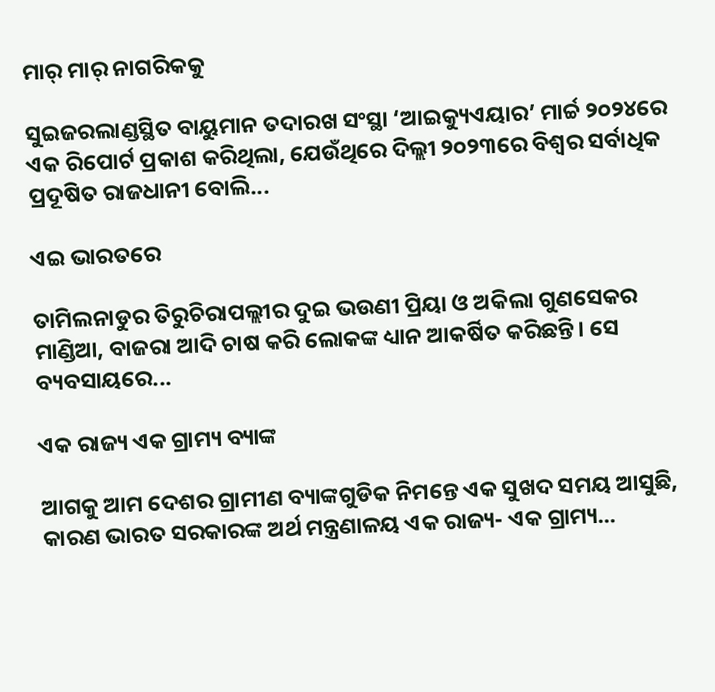ମାର୍‌ ମାର୍‌ ନାଗରିକକୁ

ସୁଇଜରଲାଣ୍ଡସ୍ଥିତ ବାୟୁମାନ ତଦାରଖ ସଂସ୍ଥା ‘ଆଇକ୍ୟୁଏୟାର’ ମାର୍ଚ୍ଚ ୨୦୨୪ରେ ଏକ ରିପୋର୍ଟ ପ୍ରକାଶ କରିଥିଲା, ଯେଉଁଥିରେ ଦିଲ୍ଲୀ ୨୦୨୩ରେ ବିଶ୍ୱର ସର୍ବାଧିକ ପ୍ରଦୂଷିତ ରାଜଧାନୀ ବୋଲି...

ଏଇ ଭାରତରେ

ତାମିଲନାଡୁର ତିରୁଚିରାପଲ୍ଲୀର ଦୁଇ ଭଉଣୀ ପ୍ରିୟା ଓ ଅକିଲା ଗୁଣସେକର ମାଣ୍ଡିଆ, ବାଜରା ଆଦି ଚାଷ କରି ଲୋକଙ୍କ ଧ୍ୟାନ ଆକର୍ଷିତ କରିଛନ୍ତି। ସେ ବ୍ୟବସାୟରେ...

ଏକ ରାଜ୍ୟ ଏକ ଗ୍ରାମ୍ୟ ବ୍ୟାଙ୍କ

ଆଗକୁ ଆମ ଦେଶର ଗ୍ରାମୀଣ ବ୍ୟାଙ୍କଗୁଡିକ ନିମନ୍ତେ ଏକ ସୁଖଦ ସମୟ ଆସୁଛି, କାରଣ ଭାରତ ସରକାରଙ୍କ ଅର୍ଥ ମନ୍ତ୍ରଣାଳୟ ଏକ ରାଜ୍ୟ- ଏକ ଗ୍ରାମ୍ୟ...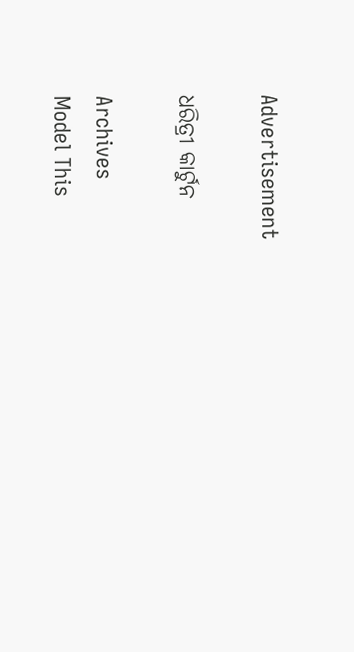Advertisement

ଧରିତ୍ରୀ କାର୍ଟୁନ

Archives
Model This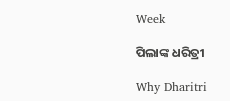Week

ପିଲାଙ୍କ ଧରିତ୍ରୀ

Why Dharitri